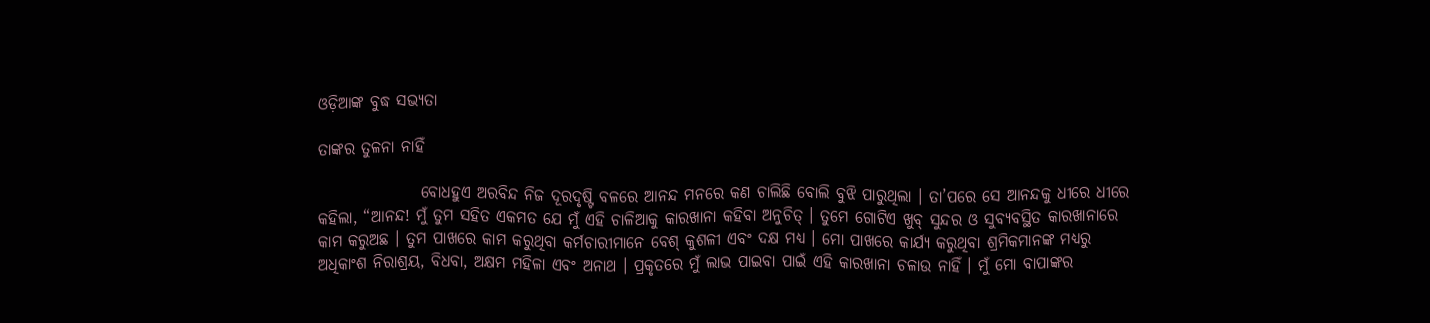ଓଡ଼ିଆଙ୍କ ବୁଦ୍ଧ ସଭ୍ୟତା

ତାଙ୍କର ତୁଳନା ନାହିଁ

                ବୋଧହୁଏ ଅରବିନ୍ଦ ନିଜ ଦୂରଦୃଷ୍ଟି ବଳରେ ଆନନ୍ଦ ମନରେ କଣ ଚାଲିଛି ବୋଲି ବୁଝି ପାରୁଥିଲା । ତା’ପରେ ସେ ଆନନ୍ଦକୁ ଧୀରେ ଧୀରେ କହିଲା, “ଆନନ୍ଦ! ମୁଁ ତୁମ ସହିତ ଏକମତ ଯେ ମୁଁ ଏହି ଚାଳିଆକୁ କାରଖାନା କହିବା ଅନୁଚିତ୍ । ତୁମେ ଗୋଟିଏ ଖୁବ୍ ସୁନ୍ଦର ଓ ସୁବ୍ୟବସ୍ଥିତ କାରଖାନାରେ କାମ କରୁଅଛ । ତୁମ ପାଖରେ କାମ କରୁଥିବା କର୍ମଚାରୀମାନେ ବେଶ୍ କୁଶଳୀ ଏବଂ ଦକ୍ଷ ମଧ୍ୟ । ମୋ ପାଖରେ କାର୍ଯ୍ୟ କରୁଥିବା ଶ୍ରମିକମାନଙ୍କ ମଧ୍ୟରୁ ଅଧିକାଂଶ ନିରାଶ୍ରୟ, ବିଧବା, ଅକ୍ଷମ ମହିଳା ଏବଂ ଅନାଥ । ପ୍ରକୃତରେ ମୁଁ ଲାଭ ପାଇବା ପାଇଁ ଏହି କାରଖାନା ଚଳାଉ ନାହିଁ । ମୁଁ ମୋ ବାପାଙ୍କର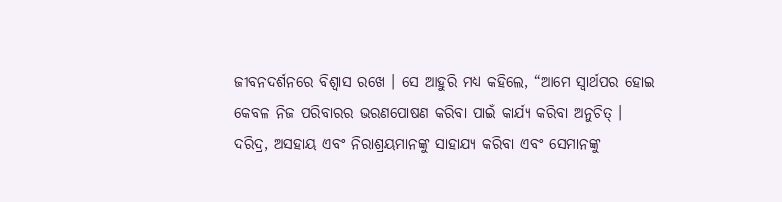ଜୀବନଦର୍ଶନରେ ବିଶ୍ୱାସ ରଖେ । ସେ ଆହୁରି ମଧ୍ୟ କହିଲେ, “ଆମେ ସ୍ୱାର୍ଥପର ହୋଇ କେବଳ ନିଜ ପରିବାରର ଭରଣପୋଷଣ କରିବା ପାଇଁ କାର୍ଯ୍ୟ କରିବା ଅନୁଚିତ୍ । ଦରିଦ୍ର, ଅସହାୟ ଏବଂ ନିରାଶ୍ରୟମାନଙ୍କୁ ସାହାଯ୍ୟ କରିବା ଏବଂ ସେମାନଙ୍କୁ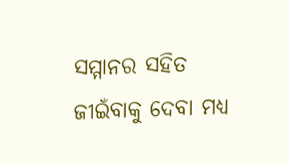ସମ୍ମାନର ସହିତ ଜୀଇଁବାକୁ ଦେବା ମଧ୍ୟ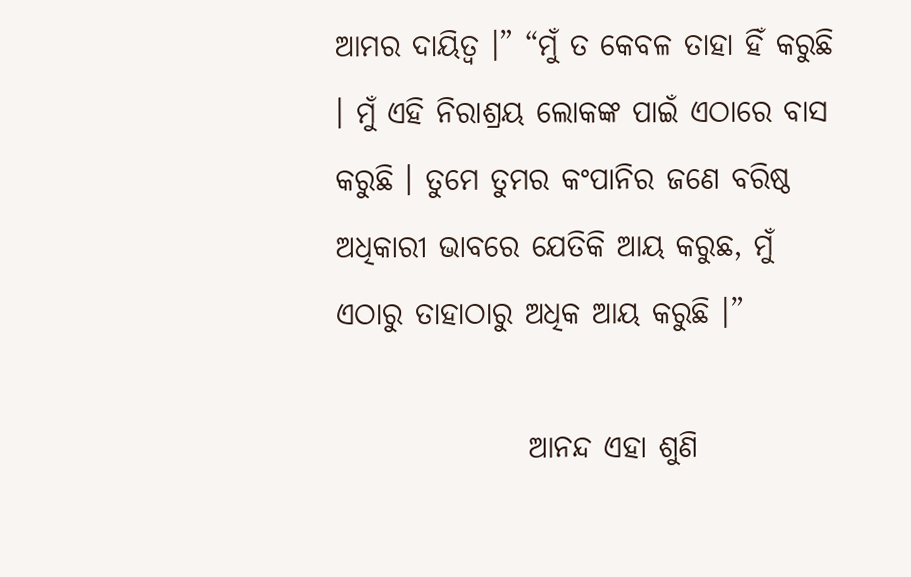ଆମର ଦାୟିତ୍ୱ ।” “ମୁଁ ତ କେବଳ ତାହା ହିଁ କରୁଛି । ମୁଁ ଏହି ନିରାଶ୍ରୟ ଲୋକଙ୍କ ପାଇଁ ଏଠାରେ ବାସ କରୁଛି । ତୁମେ ତୁମର କଂପାନିର ଜଣେ ବରିଷ୍ଠ ଅଧିକାରୀ ଭାବରେ ଯେତିକି ଆୟ କରୁଛ, ମୁଁ ଏଠାରୁ ତାହାଠାରୁ ଅଧିକ ଆୟ କରୁଛି ।”

                ଆନନ୍ଦ ଏହା ଶୁଣି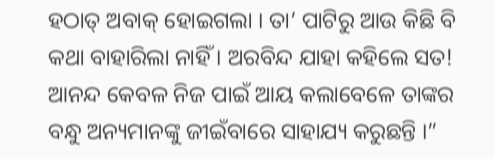ହଠାତ୍ ଅବାକ୍ ହୋଇଗଲା । ତା’ ପାଟିରୁ ଆଉ କିଛି ବି କଥା ବାହାରିଲା ନାହିଁ । ଅରବିନ୍ଦ ଯାହା କହିଲେ ସତ! ଆନନ୍ଦ କେବଳ ନିଜ ପାଇଁ ଆୟ କଲାବେଳେ ତାଙ୍କର ବନ୍ଧୁ ଅନ୍ୟମାନଙ୍କୁ ଜୀଇଁବାରେ ସାହାଯ୍ୟ କରୁଛନ୍ତି ।”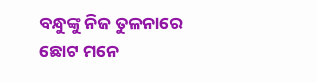ବନ୍ଧୁଙ୍କୁ ନିଜ ତୁଳନାରେ ଛୋଟ ମନେ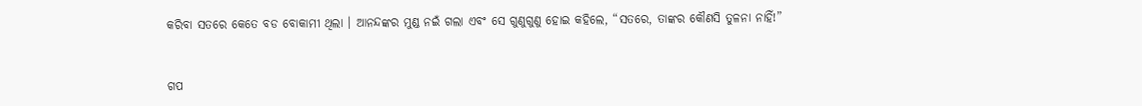କରିବା ସତରେ କେତେ ବଡ ବୋକାମୀ ଥିଲା । ଆନନ୍ଦଙ୍କର ମୁଣ୍ଡ ନଇଁ ଗଲା ଏବଂ ସେ ଗୁଣୁଗୁଣୁ ହୋଇ କହିଲେ, “ସତରେ, ତାଙ୍କର କୌଣସି ତୁଳନା ନାହିଁ!”


ଗପ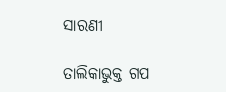ସାରଣୀ

ତାଲିକାଭୁକ୍ତ ଗପ